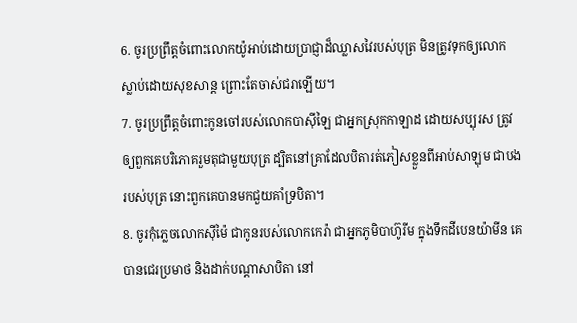6. ចូរប្រព្រឹត្តចំពោះលោកយ៉ូអាប់ដោយប្រាជ្ញាដ៏ឈ្លាសវៃរបស់បុត្រ មិនត្រូវទុកឲ្យលោកស្លាប់ដោយសុខសាន្ត ព្រោះតែចាស់ជរាឡើយ។
7. ចូរប្រព្រឹត្តចំពោះកូនចៅរបស់លោកបាស៊ីឡៃ ជាអ្នកស្រុកកាឡាដ ដោយសប្បុរស ត្រូវឲ្យពួកគេបរិភោគរួមតុជាមួយបុត្រ ដ្បិតនៅគ្រាដែលបិតារត់ភៀសខ្លួនពីអាប់សាឡុម ជាបងរបស់បុត្រ នោះពួកគេបានមកជួយគាំទ្របិតា។
8. ចូរកុំភ្លេចលោកស៊ីម៉ៃ ជាកូនរបស់លោកកេរ៉ា ជាអ្នកភូមិបាហ៊ូរីម ក្នុងទឹកដីបេនយ៉ាមីន គេបានជេរប្រមាថ និងដាក់បណ្ដាសាបិតា នៅ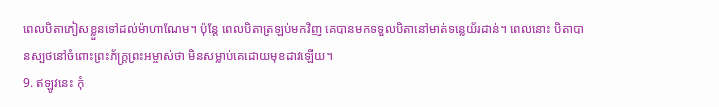ពេលបិតាភៀសខ្លួនទៅដល់ម៉ាហាណែម។ ប៉ុន្តែ ពេលបិតាត្រឡប់មកវិញ គេបានមកទទួលបិតានៅមាត់ទន្លេយ័រដាន់។ ពេលនោះ បិតាបានស្បថនៅចំពោះព្រះភ័ក្ត្រព្រះអម្ចាស់ថា មិនសម្លាប់គេដោយមុខដាវឡើយ។
9. ឥឡូវនេះ កុំ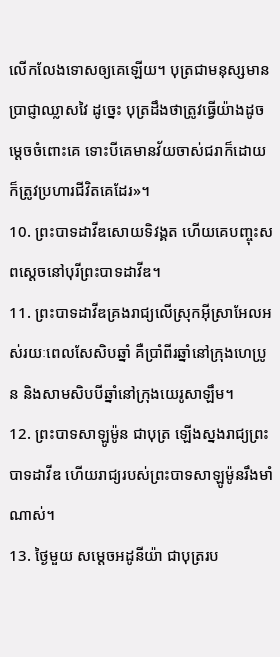លើកលែងទោសឲ្យគេឡើយ។ បុត្រជាមនុស្សមានប្រាជ្ញាឈ្លាសវៃ ដូច្នេះ បុត្រដឹងថាត្រូវធ្វើយ៉ាងដូចម្ដេចចំពោះគេ ទោះបីគេមានវ័យចាស់ជរាក៏ដោយ ក៏ត្រូវប្រហារជីវិតគេដែរ»។
10. ព្រះបាទដាវីឌសោយទិវង្គត ហើយគេបញ្ចុះសពស្ដេចនៅបុរីព្រះបាទដាវីឌ។
11. ព្រះបាទដាវីឌគ្រងរាជ្យលើស្រុកអ៊ីស្រាអែលអស់រយៈពេលសែសិបឆ្នាំ គឺប្រាំពីរឆ្នាំនៅក្រុងហេប្រូន និងសាមសិបបីឆ្នាំនៅក្រុងយេរូសាឡឹម។
12. ព្រះបាទសាឡូម៉ូន ជាបុត្រ ឡើងស្នងរាជ្យព្រះបាទដាវីឌ ហើយរាជ្យរបស់ព្រះបាទសាឡូម៉ូនរឹងមាំណាស់។
13. ថ្ងៃមួយ សម្ដេចអដូនីយ៉ា ជាបុត្ររប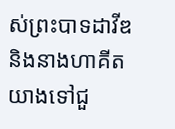ស់ព្រះបាទដាវីឌ និងនាងហាគីត យាងទៅជួ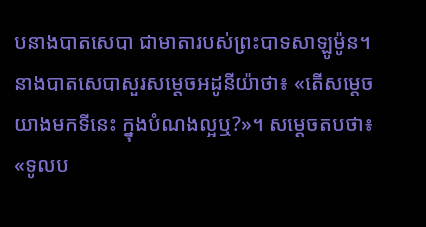បនាងបាតសេបា ជាមាតារបស់ព្រះបាទសាឡូម៉ូន។ នាងបាតសេបាសួរសម្ដេចអដូនីយ៉ាថា៖ «តើសម្ដេចយាងមកទីនេះ ក្នុងបំណងល្អឬ?»។ សម្ដេចតបថា៖ «ទូលប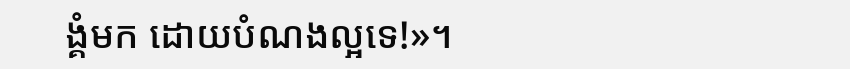ង្គំមក ដោយបំណងល្អទេ!»។